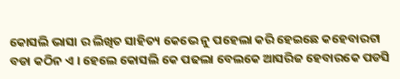କୋସଲି ଭାସା ର ଲିଖିତ ସାହିତ୍ୟ କେଭେ ନୁ ପହେଲା କରି ହେଇଛେ କହେବାରଟା ବଡା କଠିନ ଏ । ହେଲେ କୋସଲି କେ ପଢଲା ବେଲକେ ଆସରିଜ ହେବାରକେ ପଡସି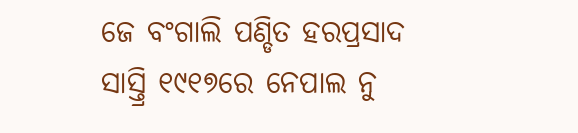ଜେ ବଂଗାଲି ପଣ୍ଡିତ ହରପ୍ରସାଦ ସାସ୍ତ୍ରି ୧୯୧୭ରେ ନେପାଲ ନୁ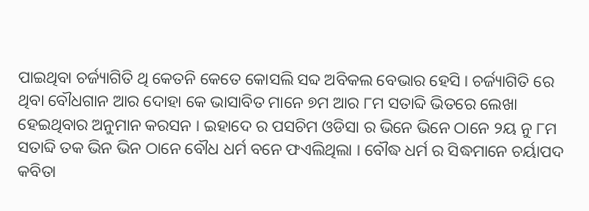ପାଇଥିବା ଚର୍ଜ୍ୟାଗିତି ଥି କେତନି କେତେ କୋସଲି ସବ୍ଦ ଅବିକଲ ବେଭାର ହେସି । ଚର୍ଜ୍ୟାଗିତି ରେ ଥିବା ବୌଧଗାନ ଆର ଦୋହା କେ ଭାସାବିତ ମାନେ ୭ମ ଆର ୮ମ ସତାବ୍ଦି ଭିତରେ ଲେଖା ହେଇଥିବାର ଅନୁମାନ କରସନ । ଇହାଦେ ର ପସଚିମ ଓଡିସା ର ଭିନେ ଭିନେ ଠାନେ ୨ୟ ନୁ ୮ମ ସତାବ୍ଦି ତକ ଭିନ ଭିନ ଠାନେ ବୌଧ ଧର୍ମ ବନେ ଫଏଲିଥିଲା । ବୌଦ୍ଧ ଧର୍ମ ର ସିଦ୍ଧମାନେ ଚର୍ୟାପଦ କବିତା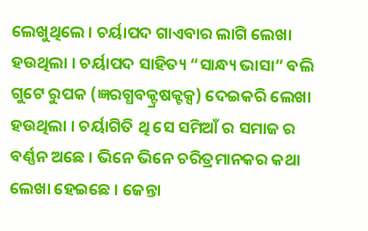ଲେଖୁଥିଲେ । ଚର୍ୟାପଦ ଗାଏବାର ଲାଗି ଲେଖା ହଉଥିଲା । ଚର୍ୟାପଦ ସାହିତ୍ୟ “ସାନ୍ଧ୍ୟ ଭାସା” ବଲି ଗୁଟେ ରୁପକ (ଜ୍ଞରଗ୍ଧବକ୍ଟ୍ରଷକ୍ଟକ୍ସ) ଦେଇକରି ଲେଖା ହଉଥିଲା । ଚର୍ୟାଗିତି ଥି ସେ ସମିଆଁ ର ସମାଜ ର ବର୍ଣ୍ଣନ ଅଛେ । ଭିନେ ଭିନେ ଚରିତ୍ରମାନକର କଥା ଲେଖା ହେଇଛେ । ଜେନ୍ତା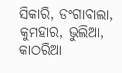ସିକାରି, ଡଂଗାବାଲା, କୁମହାର, ଭୁଲିଆ, କାଠରିଆ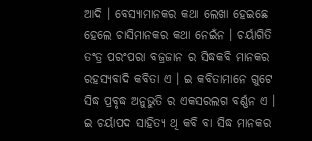ଆଦି । ବେସ୍ୟାମାନକର କଥା ଲେଖା ହେଇଛେ ହେଲେ ଚାସିମାନକର କଥା ନେଇଁନ । ଚର୍ୟାଗିତି ତଂତ୍ର ପରଂପରା ବଜ୍ରଜାନ ର ସିଦ୍ଧକବି ମାନକର ରହସ୍ୟବାଦି କବିତା ଏ । ଇ କବିତାମାନେ ଗୁଟେ ସିଦ୍ଧ ପ୍ରବୃଦ୍ଧ ଅନୁଭୁତି ର ଏକସରଲଗ ବର୍ଣ୍ଣନ ଏ । ଇ ଚର୍ୟାପଦ ସାହିତ୍ୟ ଥି କବି ବା ସିଦ୍ଧ ମାନକର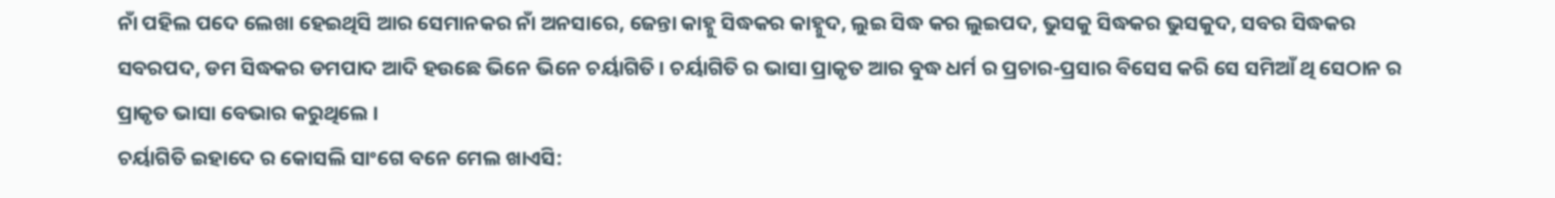ନାଁ ପହିଲ ପଦେ ଲେଖା ହେଇଥିସି ଆର ସେମାନକର ନାଁ ଅନସାରେ, ଜେନ୍ତା କାହ୍ନୁ ସିଦ୍ଧକର କାହ୍ନୁଦ, ଲୁଇ ସିଦ୍ଧ କର ଲୁଇପଦ, ଭୁସକୁ ସିଦ୍ଧକର ଭୁସକୁଦ, ସବର ସିଦ୍ଧକର ସବରପଦ, ଡମ ସିଦ୍ଧକର ଡମପାଦ ଆଦି ହଉଛେ ଭିନେ ଭିନେ ଚର୍ୟାଗିତି । ଚର୍ୟାଗିତି ର ଭାସା ପ୍ରାକୃତ ଆର ବୁଦ୍ଧ ଧର୍ମ ର ପ୍ରଚାର-ପ୍ରସାର ବିସେସ କରି ସେ ସମିଆଁ ଥି ସେଠାନ ର ପ୍ରାକୃତ ଭାସା ବେଭାର କରୁଥିଲେ ।
ଚର୍ୟାଗିତି ଇହାଦେ ର କୋସଲି ସାଂଗେ ବନେ ମେଲ ଖାଏସି: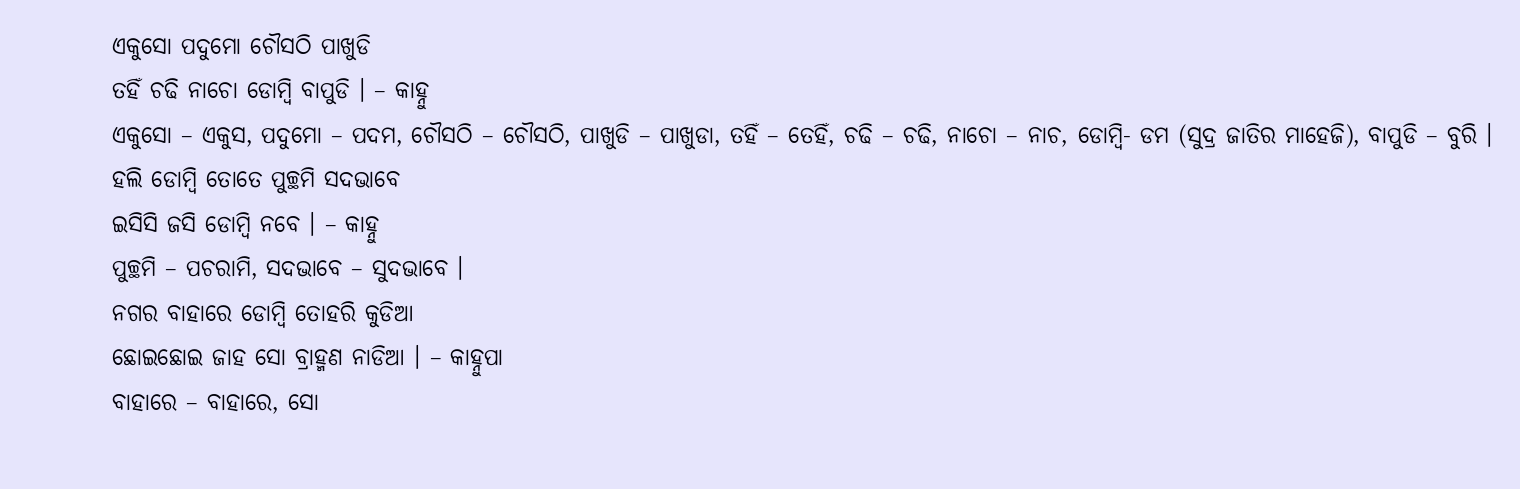ଏକୁସୋ ପଦୁମୋ ଚୌସଠି ପାଖୁଡି
ତହିଁ ଚଢି ନାଚୋ ଡୋମ୍ବି ବାପୁଡି । – କାହ୍ନୁ
ଏକୁସୋ – ଏକୁସ, ପଦୁମୋ – ପଦମ, ଚୌସଠି – ଚୌସଠି, ପାଖୁଡି – ପାଖୁଡା, ତହିଁ – ତେହିଁ, ଚଢି – ଚଢି, ନାଚୋ – ନାଚ, ଡୋମ୍ବି- ଡମ (ସୁଦ୍ର ଜାତିର ମାହେଜି), ବାପୁଡି – ବୁରି ।
ହଲି ଡୋମ୍ବି ତୋତେ ପୁଚ୍ଛମି ସଦଭାବେ
ଇସିସି ଜସି ଡୋମ୍ବି ନବେ । – କାହ୍ନୁ
ପୁଚ୍ଛମି – ପଚରାମି, ସଦଭାବେ – ସୁଦଭାବେ ।
ନଗର ବାହାରେ ଡୋମ୍ବି ତୋହରି କୁଡିଆ
ଛୋଇଛୋଇ ଜାହ ସୋ ବ୍ରାହ୍ମଣ ନାଡିଆ । – କାହ୍ନୁପା
ବାହାରେ – ବାହାରେ, ସୋ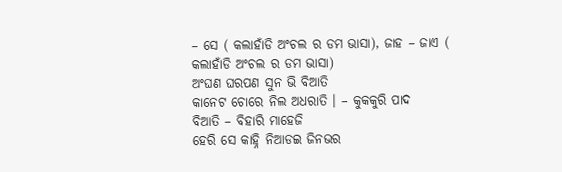– ସେ ( କଲାହାଁଡି ଅଂଚଲ ର ଡମ ଭାସା), ଜାହ – ଜାଏ ( କଲାହାଁଡି ଅଂଚଲ ର ଡମ ଭାସା)
ଅଂଘଣ ଘରପଣ ସୁନ ଭି ବିଆତି
କାନେଟ ଚୋରେ ନିଲ ଅଧରାତି । – କୁକକୁରି ପାଦ
ବିଆତି – ବିହାରି ମାହେଜି
ହେରି ସେ କାହ୍ନି ନିଆଡଇ ଜିନଭର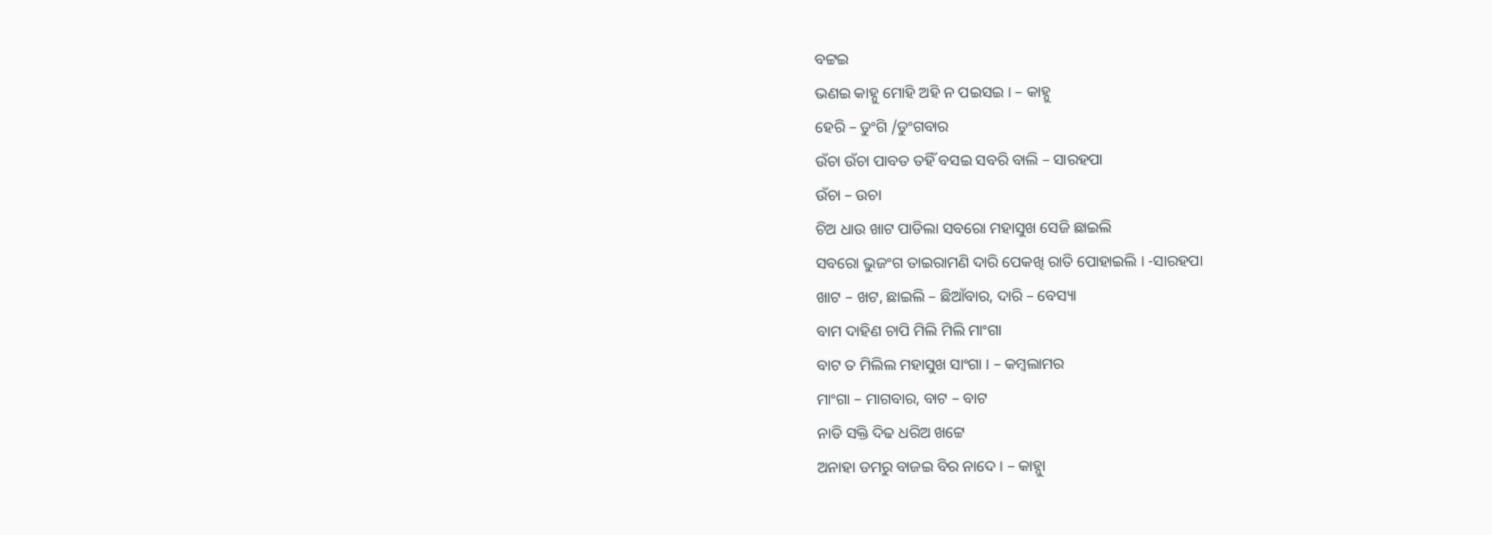ବଟ୍ଟଇ
ଭଣଇ କାହ୍ନୁ ମୋହି ଅହି ନ ପଇସଇ । – କାହ୍ନୁ
ହେରି – ଡୁଂଗି /ଡୁଂଗବାର
ଉଁଚା ଉଁଚା ପାବତ ତହିଁ ବସଇ ସବରି ବାଲି – ସାରହପା
ଉଁଚା – ଉଚା
ଚିଅ ଧାଉ ଖାଟ ପାଡିଲା ସବରୋ ମହାସୁଖ ସେଜି ଛାଇଲି
ସବରୋ ଭୁଜଂଗ ତାଇରାମଣି ଦାରି ପେକଖି ରାତି ପୋହାଇଲି । -ସାରହପା
ଖାଟ – ଖଟ, ଛାଇଲି – ଛିଆଁବାର, ଦାରି – ବେସ୍ୟା
ବାମ ଦାହିଣ ଚାପି ମିଲି ମିଲି ମାଂଗା
ବାଟ ତ ମିଲିଲ ମହାସୁଖ ସାଂଗା । – କମ୍ବଲାମର
ମାଂଗା – ମାଗବାର, ବାଟ – ବାଟ
ନାଡି ସକ୍ତି ଦିଢ ଧରିଅ ଖଟ୍ଟେ
ଅନାହା ଡମରୁ ବାଜଇ ବିର ନାଦେ । – କାହ୍ନୁା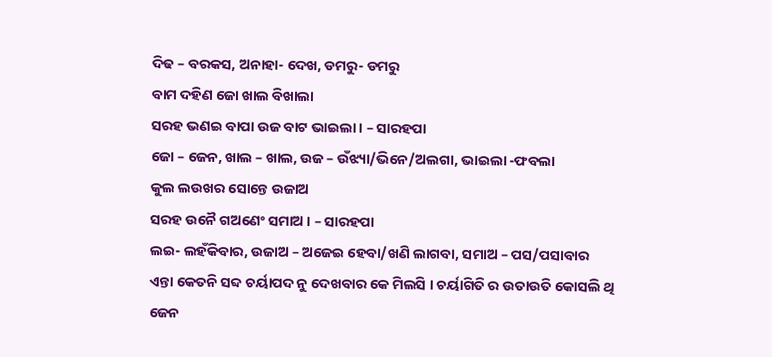ଦିଢ – ବରକସ, ଅନାହା- ଦେଖ, ଡମରୁ- ଡମରୁ
ବାମ ଦହିଣ ଜୋ ଖାଲ ବିଖାଲା
ସରହ ଭଣଇ ବାପା ଉଜ ବାଟ ଭାଇଲା । – ସାରହପା
ଜୋ – ଜେନ, ଖାଲ – ଖାଲ, ଉଜ – ଉଁଝ୍ୟା/ଭିନେ/ଅଲଗା, ଭାଇଲା -ଫବଲା
କୁଲ ଲଉଖର ସୋନ୍ତେ ଉଜାଅ
ସରହ ଉନୈ ଗଅଣେଂ ସମାଅ । – ସାରହପା
ଲଇ- ଲହଁକିବାର, ଉଜାଅ – ଅଜେଇ ହେବା/ଖଣି ଲାଗବା, ସମାଅ – ପସ/ପସାବାର
ଏନ୍ତା କେତନି ସବ୍ଦ ଚର୍ୟାପଦ ନୁ ଦେଖବାର କେ ମିଲସି । ଚର୍ୟାଗିତି ର ଉତାଉତି କୋସଲି ଥି ଜେନ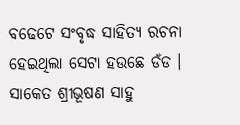ବଢେଟେ ସଂବୃଦ୍ଧ ସାହିତ୍ୟ ରଚନା ହେଇଥିଲା ସେଟା ହଉଛେ ଡଁଡ ।
ସାକେତ ଶ୍ରୀଭୂଷଣ ସାହୁ